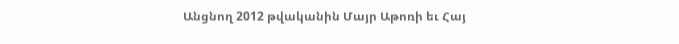Անցնող 2012 թվականին Մայր Աթոռի եւ Հայ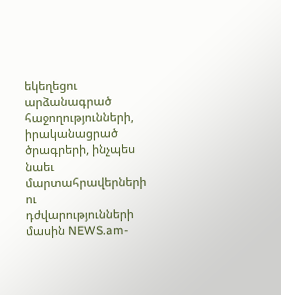եկեղեցու արձանագրած հաջողությունների, իրականացրած ծրագրերի, ինչպես նաեւ մարտահրավերների ու դժվարությունների մասին NEWS.am-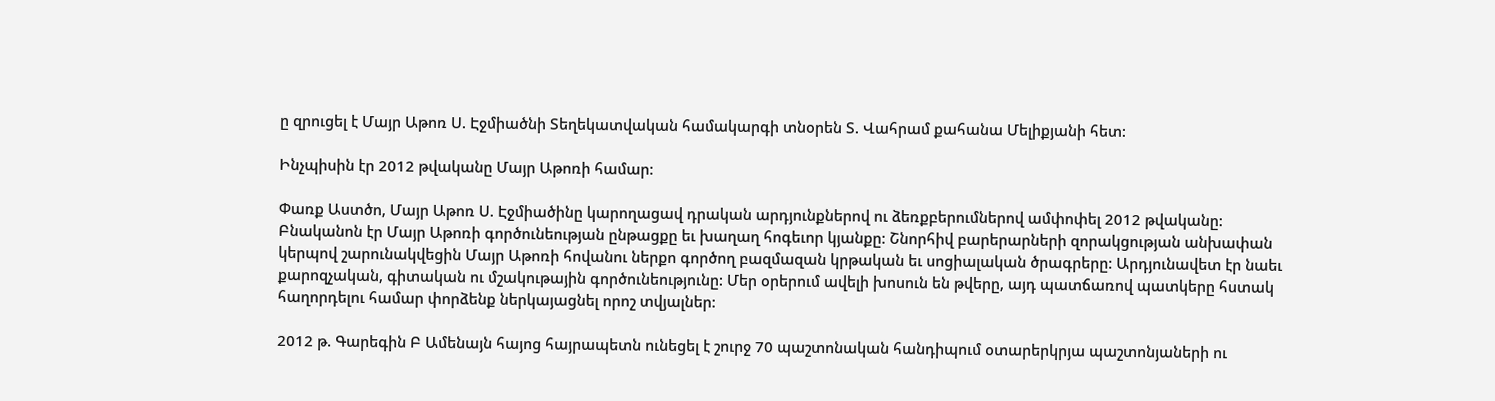ը զրուցել է Մայր Աթոռ Ս. Էջմիածնի Տեղեկատվական համակարգի տնօրեն Տ. Վահրամ քահանա Մելիքյանի հետ:

Ինչպիսին էր 2012 թվականը Մայր Աթոռի համար:

Փառք Աստծո, Մայր Աթոռ Ս. Էջմիածինը կարողացավ դրական արդյունքներով ու ձեռքբերումներով ամփոփել 2012 թվականը: Բնականոն էր Մայր Աթոռի գործունեության ընթացքը եւ խաղաղ հոգեւոր կյանքը: Շնորհիվ բարերարների զորակցության անխափան կերպով շարունակվեցին Մայր Աթոռի հովանու ներքո գործող բազմազան կրթական եւ սոցիալական ծրագրերը: Արդյունավետ էր նաեւ քարոզչական, գիտական ու մշակութային գործունեությունը: Մեր օրերում ավելի խոսուն են թվերը, այդ պատճառով պատկերը հստակ հաղորդելու համար փորձենք ներկայացնել որոշ տվյալներ:

2012 թ. Գարեգին Բ Ամենայն հայոց հայրապետն ունեցել է շուրջ 70 պաշտոնական հանդիպում օտարերկրյա պաշտոնյաների ու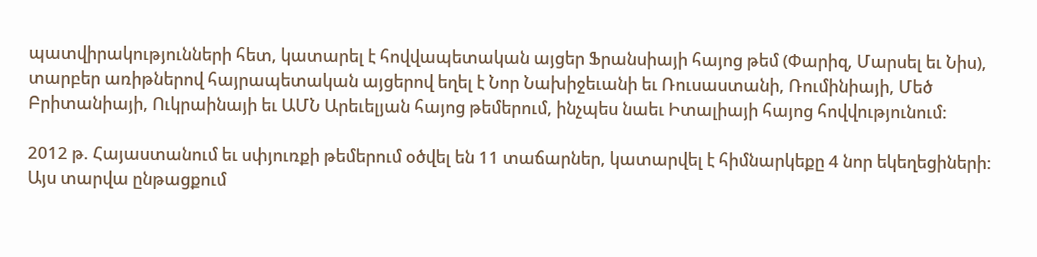պատվիրակությունների հետ, կատարել է հովվապետական այցեր Ֆրանսիայի հայոց թեմ (Փարիզ, Մարսել եւ Նիս), տարբեր առիթներով հայրապետական այցերով եղել է Նոր Նախիջեւանի եւ Ռուսաստանի, Ռումինիայի, Մեծ Բրիտանիայի, Ուկրաինայի եւ ԱՄՆ Արեւելյան հայոց թեմերում, ինչպես նաեւ Իտալիայի հայոց հովվությունում:

2012 թ. Հայաստանում եւ սփյուռքի թեմերում օծվել են 11 տաճարներ, կատարվել է հիմնարկեքը 4 նոր եկեղեցիների: Այս տարվա ընթացքում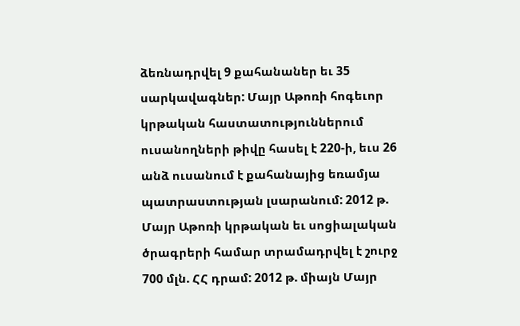ձեռնադրվել 9 քահանաներ եւ 35 սարկավագներ: Մայր Աթոռի հոգեւոր կրթական հաստատություններում ուսանողների թիվը հասել է 220-ի, եւս 26 անձ ուսանում է քահանայից եռամյա պատրաստության լսարանում: 2012 թ. Մայր Աթոռի կրթական եւ սոցիալական ծրագրերի համար տրամադրվել է շուրջ 700 մլն. ՀՀ դրամ: 2012 թ. միայն Մայր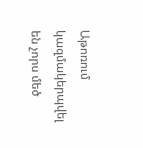Աթոռում կազմակերպվել են չորս մեծ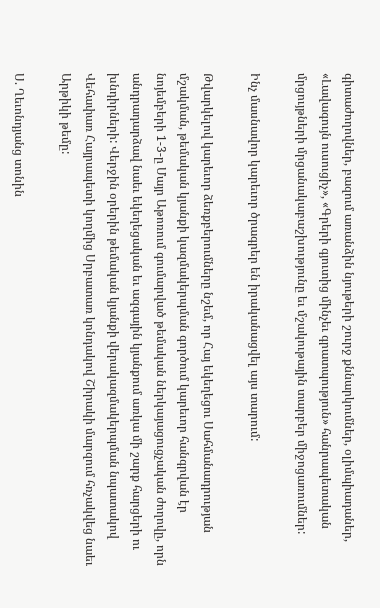գիտաժողովներ, բազում առանձին նյութերի շուրջ քննարկումներ, օլիմպիադաներ, «Լավագույն ուսուցիչ», «Գրերի գյուտից մինչեւ գրատպություն» հանրապետական մրցույթների մրցանակաբաշխությունը եւ մշակութային տարբեր միջոցառումներ:

Ինչ մասնավոր կարեւոր ծրագրեր են իրականացվել այս տարում:

Թվարկելով կարեւոր ձեռքբերումները նշեմ, որ Հայ եկեղեցու Սահմանադրության մշակման, թեմական կյանքի կազմակերպման գործում կարեւոր հանգրվան էր նոյեմբերի 1-3-ը Մայր Աթոռում գումարված թեմական ներկայացուցչական ժողովը, որն անդրադարձավ նաեւ եկեղեցական եւ ազգային կյանքում առկա մի շարք հարցերի ու խնդիրների: Վերջին օրերին թեմական կյանքի վերակազմակերպման նպատակով Վեհափառ Հայրապետի կողմից Սրբատառ կոնդակով Շիրակի մարզում հռչակվեց նաեւ Արթիկի թեմը:

Ս. Ղեւոնդյանց տոնին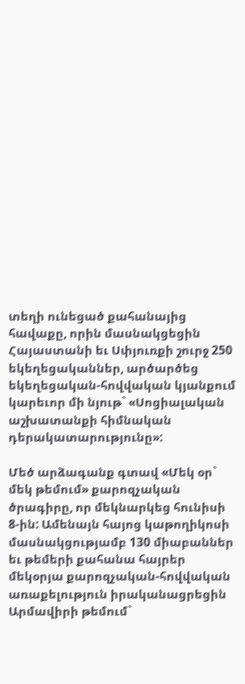տեղի ունեցած քահանայից հավաքը, որին մասնակցեցին Հայաստանի եւ Սփյուռքի շուրջ 250 եկեղեցականներ, արծարծեց եկեղեցական-հովվական կյանքում կարեւոր մի նյութ` «Սոցիալական աշխատանքի հիմնական դերակատարությունը»:

Մեծ արձագանք գտավ «Մեկ օր` մեկ թեմում» քարոզչական ծրագիրը, որ մեկնարկեց հունիսի 8-ին: Ամենայն հայոց կաթողիկոսի մասնակցությամբ 130 միաբաններ եւ թեմերի քահանա հայրեր մեկօրյա քարոզչական-հովվական առաքելություն իրականացրեցին Արմավիրի թեմում`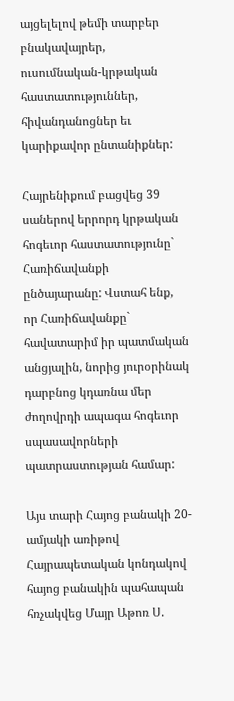այցելելով թեմի տարբեր բնակավայրեր, ուսումնական-կրթական հաստատություններ, հիվանդանոցներ եւ կարիքավոր ընտանիքներ:

Հայրենիքում բացվեց 39 սաներով երրորդ կրթական հոգեւոր հաստատությունը` Հառիճավանքի ընծայարանը: Վստահ ենք, որ Հառիճավանքը` հավատարիմ իր պատմական անցյալին, նորից յուրօրինակ դարբնոց կդառնա մեր ժողովրդի ապագա հոգեւոր սպասավորների պատրաստության համար:

Այս տարի Հայոց բանակի 20-ամյակի առիթով Հայրապետական կոնդակով հայոց բանակին պահապան հռչակվեց Մայր Աթոռ Ս.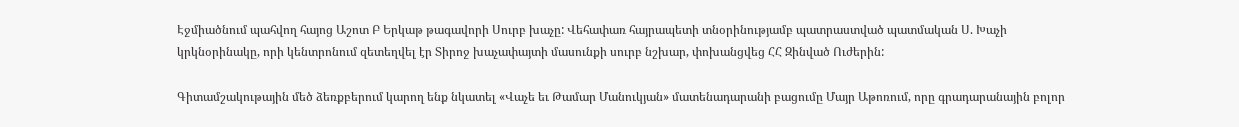Էջմիածնում պահվող հայոց Աշոտ Բ Երկաթ թագավորի Սուրբ խաչը: Վեհափառ հայրապետի տնօրինությամբ պատրաստված պատմական Ս. Խաչի կրկնօրինակը, որի կենտրոնում զետեղվել էր Տիրոջ խաչափայտի մասունքի սուրբ նշխար, փոխանցվեց ՀՀ Զինված Ուժերին:

Գիտամշակութային մեծ ձեռքբերում կարող ենք նկատել «Վաչե եւ Թամար Մանուկյան» մատենադարանի բացումը Մայր Աթոռում, որը գրադարանային բոլոր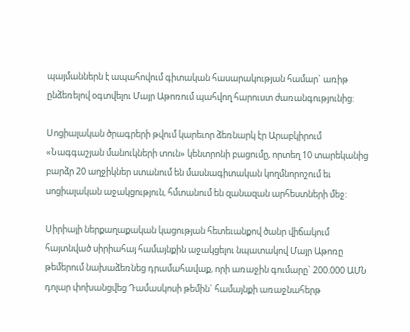պայմաններն է ապահովում գիտական հասարակության համար` առիթ ընձեռելով օգտվելու Մայր Աթոռում պահվող հարուստ ժառանգությունից:

Սոցիալական ծրագրերի թվում կարեւոր ձեռնարկ էր Արաբկիրում «Նագգաշյան մանուկների տուն» կենտրոնի բացումը, որտեղ 10 տարեկանից բարձր 20 աղջիկներ ստանում են մասնագիտական կողմնորոշում եւ սոցիալական աջակցություն, հմտանում են զանազան արհեստների մեջ:

Սիրիայի ներքաղաքական կացության հետեւանքով ծանր վիճակում հայտնված սիրիահայ համայնքին աջակցելու նպատակով Մայր Աթոռը թեմերում նախաձեռնեց դրամահավաք, որի առաջին գումարը` 200.000 ԱՄՆ դոլար փոխանցվեց Դամասկոսի թեմին` համայնքի առաջնահերթ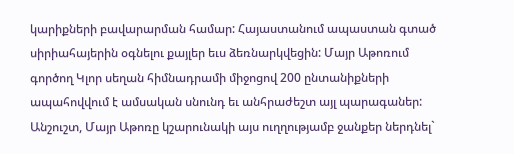կարիքների բավարարման համար: Հայաստանում ապաստան գտած սիրիահայերին օգնելու քայլեր եւս ձեռնարկվեցին: Մայր Աթոռում գործող Կլոր սեղան հիմնադրամի միջոցով 200 ընտանիքների ապահովվում է ամսական սնունդ եւ անհրաժեշտ այլ պարագաներ: Անշուշտ, Մայր Աթոռը կշարունակի այս ուղղությամբ ջանքեր ներդնել`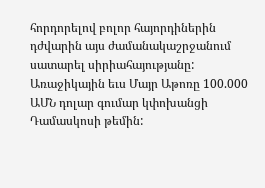հորդորելով բոլոր հայորդիներին դժվարին այս ժամանակաշրջանում սատարել սիրիահայությանը: Առաջիկային եւս Մայր Աթոռը 100.000 ԱՄՆ դոլար գումար կփոխանցի Դամասկոսի թեմին: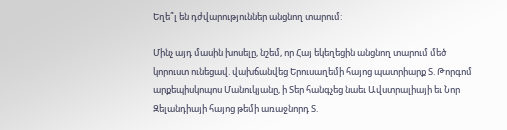Եղե՞լ են դժվարություններ անցնող տարում:

Մինչ այդ մասին խոսելը, նշեմ, որ Հայ եկեղեցին անցնող տարում մեծ կորուստ ունեցավ. վախճանվեց Երուսաղեմի հայոց պատրիարք Տ. Թորգոմ արքեպիսկոպոս Մանուկյանը, ի Տեր հանգչեց նաեւ Ավստրալիայի եւ Նոր Զելանդիայի հայոց թեմի առաջնորդ Տ.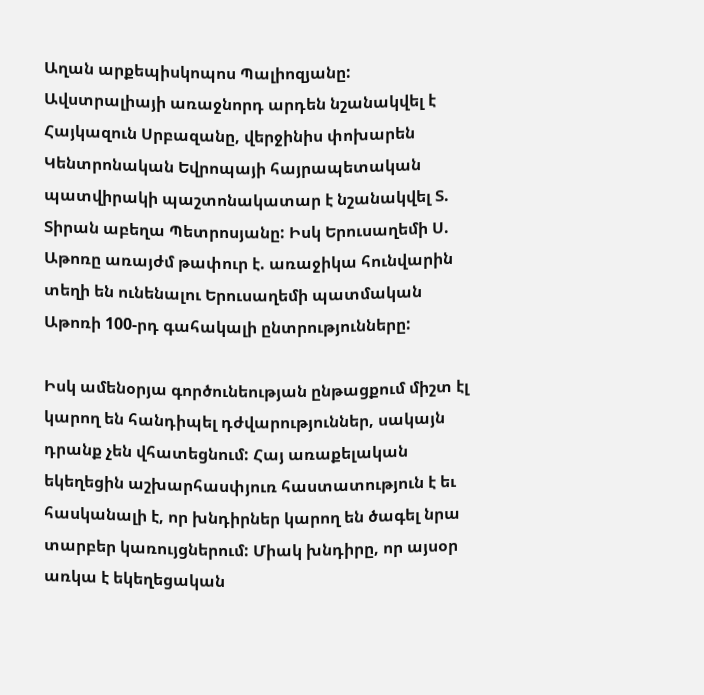Աղան արքեպիսկոպոս Պալիոզյանը: Ավստրալիայի առաջնորդ արդեն նշանակվել է Հայկազուն Սրբազանը, վերջինիս փոխարեն Կենտրոնական Եվրոպայի հայրապետական պատվիրակի պաշտոնակատար է նշանակվել Տ. Տիրան աբեղա Պետրոսյանը: Իսկ Երուսաղեմի Ս. Աթոռը առայժմ թափուր է. առաջիկա հունվարին տեղի են ունենալու Երուսաղեմի պատմական Աթոռի 100-րդ գահակալի ընտրությունները:

Իսկ ամենօրյա գործունեության ընթացքում միշտ էլ կարող են հանդիպել դժվարություններ, սակայն դրանք չեն վհատեցնում: Հայ առաքելական եկեղեցին աշխարհասփյուռ հաստատություն է եւ հասկանալի է, որ խնդիրներ կարող են ծագել նրա տարբեր կառույցներում: Միակ խնդիրը, որ այսօր առկա է եկեղեցական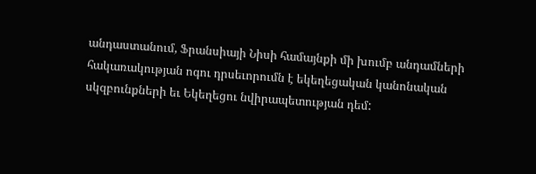անդաստանում, Ֆրանսիայի Նիսի համայնքի մի խումբ անդամների հակառակության ոգու դրսեւորումն է եկեղեցական կանոնական սկզբունքների եւ Եկեղեցու նվիրապետության դեմ: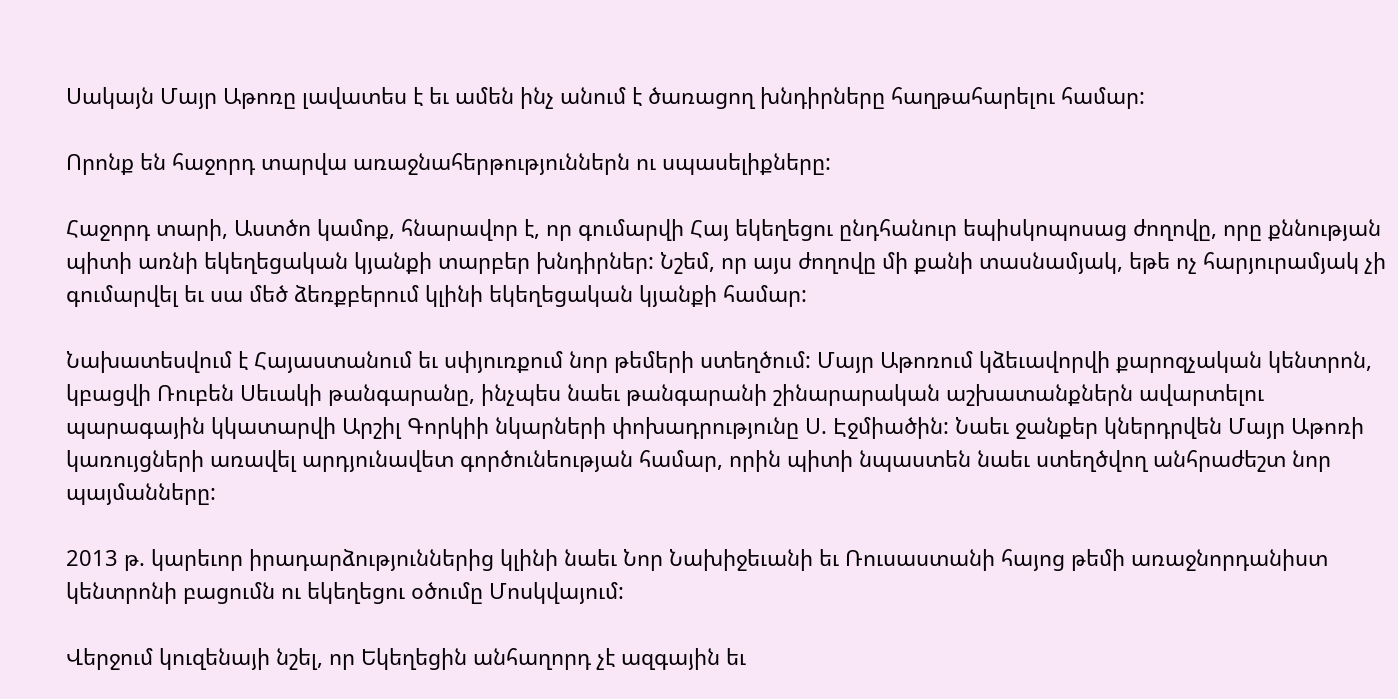Սակայն Մայր Աթոռը լավատես է եւ ամեն ինչ անում է ծառացող խնդիրները հաղթահարելու համար:

Որոնք են հաջորդ տարվա առաջնահերթություններն ու սպասելիքները:

Հաջորդ տարի, Աստծո կամոք, հնարավոր է, որ գումարվի Հայ եկեղեցու ընդհանուր եպիսկոպոսաց ժողովը, որը քննության պիտի առնի եկեղեցական կյանքի տարբեր խնդիրներ: Նշեմ, որ այս ժողովը մի քանի տասնամյակ, եթե ոչ հարյուրամյակ չի գումարվել եւ սա մեծ ձեռքբերում կլինի եկեղեցական կյանքի համար:

Նախատեսվում է Հայաստանում եւ սփյուռքում նոր թեմերի ստեղծում: Մայր Աթոռում կձեւավորվի քարոզչական կենտրոն, կբացվի Ռուբեն Սեւակի թանգարանը, ինչպես նաեւ թանգարանի շինարարական աշխատանքներն ավարտելու պարագային կկատարվի Արշիլ Գորկիի նկարների փոխադրությունը Ս. Էջմիածին: Նաեւ ջանքեր կներդրվեն Մայր Աթոռի կառույցների առավել արդյունավետ գործունեության համար, որին պիտի նպաստեն նաեւ ստեղծվող անհրաժեշտ նոր պայմանները:

2013 թ. կարեւոր իրադարձություններից կլինի նաեւ Նոր Նախիջեւանի եւ Ռուսաստանի հայոց թեմի առաջնորդանիստ կենտրոնի բացումն ու եկեղեցու օծումը Մոսկվայում:

Վերջում կուզենայի նշել, որ Եկեղեցին անհաղորդ չէ ազգային եւ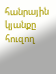հանրային կյանքը հուզող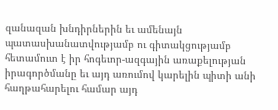զանազան խնդիրներին եւ ամենայն պատասխանատվությամբ ու գիտակցությամբ հետամուտ է իր հոգեւոր-ազգային առաքելության իրագործմանը եւ այդ առումով կարելին պիտի անի հաղթահարելու համար այդ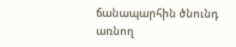ճանապարհին ծնունդ առնող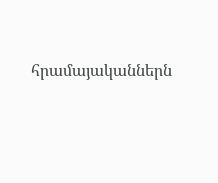հրամայականներն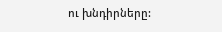ու խնդիրները: